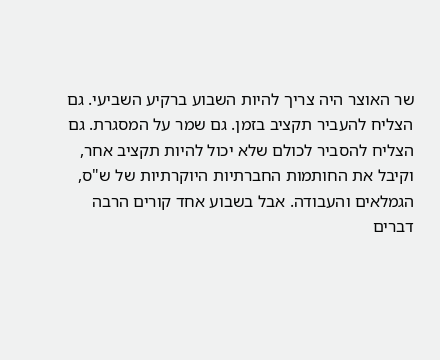שר האוצר היה צריך להיות השבוע ברקיע השביעי. גם הצליח להעביר תקציב בזמן. גם שמר על המסגרת. גם הצליח להסביר לכולם שלא יכול להיות תקציב אחר, וקיבל את החותמות החברתיות היוקרתיות של ש"ס, הגמלאים והעבודה. אבל בשבוע אחד קורים הרבה דברים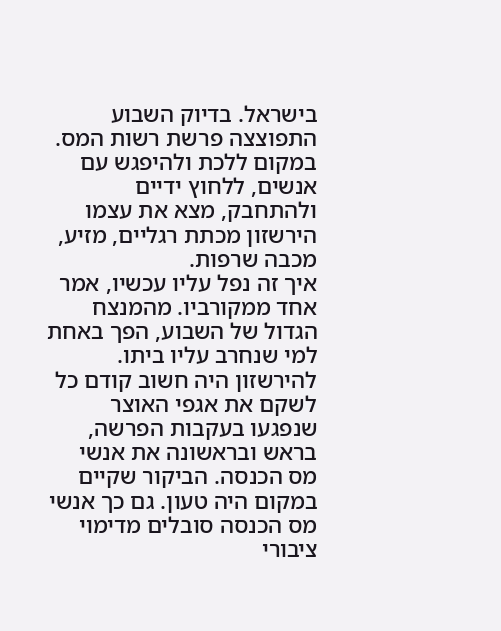בישראל. בדיוק השבוע התפוצצה פרשת רשות המס. במקום ללכת ולהיפגש עם אנשים, ללחוץ ידיים ולהתחבק, מצא את עצמו הירשזון מכתת רגליים, מזיע, מכבה שרפות.
איך זה נפל עליו עכשיו, אמר אחד ממקורביו. מהמנצח הגדול של השבוע, הפך באחת למי שנחרב עליו ביתו. להירשזון היה חשוב קודם כל לשקם את אגפי האוצר שנפגעו בעקבות הפרשה, בראש ובראשונה את אנשי מס הכנסה. הביקור שקיים במקום היה טעון. גם כך אנשי מס הכנסה סובלים מדימוי ציבורי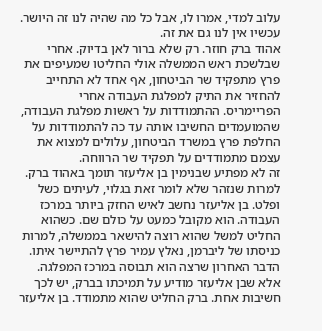עלוב למדי, אמרו לו, אבל כל מה שהיה לנו זה היושר. עכשיו אין לנו גם את זה.
אהוד ברק חוזר. רק שלא ברור לאן בדיוק. אחרי שבלשכת ראש הממשלה אולי החליטו שמעיפים את פרץ מתפקיד שר הביטחון, אף אחד לא התחייב להחזיר את התיק למפלגת העבודה אחרי הפריימריס. ההתמודדות על ראשות מפלגת העבודה, שהמועמדים החשיבו אותה עד כה להתמודדות על החלפת פרץ במשרד הביטחון, עלולים למצוא את עצמם מתמודדים על תפקיד שר הרווחה.
זה לא מפתיע שבנימין בן אליעזר תומך באהוד ברק. למרות שנזהר שלא לומר זאת בגלוי, לעיתים כשל ופלט. בן אליעזר נחשב לאיש החזק ביותר במרכז העבודה. הוא מקובל כמעט על כולם שם. כשהוא החליט למשל שהוא רוצה להישאר בממשלה, למרות כניסתו של ליברמן, נאלץ עמיר פרץ להתיישר איתו. הדבר האחרון שרצה הוא תבוסה במרכז המפלגה.
אלא שבן אליעזר מודיע על תמיכתו בברק, יש לכך חשיבות אחת. ברק החליט שהוא מתמודד. בן אליעזר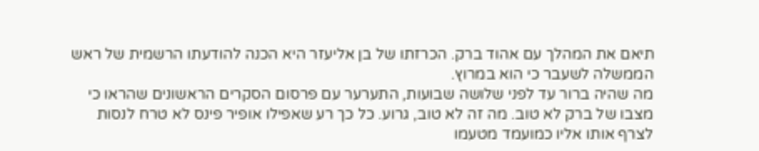תיאם את המהלך עם אהוד ברק. הכרזתו של בן אליעזר היא הכנה להודעתו הרשמית של ראש הממשלה לשעבר כי הוא במרוץ.
מה שהיה ברור עד לפני שלושה שבועות, התערער עם פרסום הסקרים הראשונים שהראו כי מצבו של ברק לא טוב. מה זה לא טוב, גרוע. כל כך רע שאפילו אופיר פינס לא טרח לנסות לצרף אותו אליו כמועמד מטעמו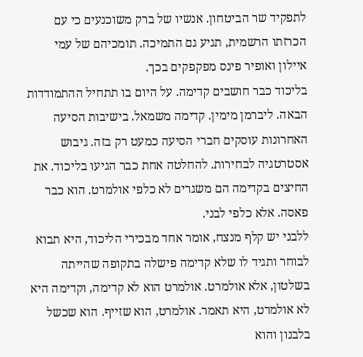לתפקיד שר הביטחון. אנשיו של ברק משוכנעים כי עם הכרזתו הרשמית, תגיע גם התמיכה. תומכיהם של עמי איילון ואופיר פינס מפקפקים בכך.
בליכוד כבר חושבים קדימה. על היום בו תתחיל ההתמודדות הבאה. ליברמן מימין. קדימה משמאל. בישיבות הסיעה האחרונות עוסקים חברי הסיעה כמעט רק בזה. גיבוש אסטרטגיה לבחירות. להחלטה אחת כבר הגיעו בליכוד. את החיצים בקדימה הם משגרים לא כלפי אולמרט. הוא כבר פאסה. אלא כלפי לבני.
ללבני יש קלף מנצח, אומר אחד מבכירי הליכוד, היא תבוא לבוחר ותגיד לו שלא קדימה פישלה בתקופה שהייתה בשלטון, אלא אולמרט. אולמרט הוא לא קדימה, וקדימה היא לא אולמרט, היא תאמר. אולמרט, הוא שזייף. הוא שכשל בלבנון והוא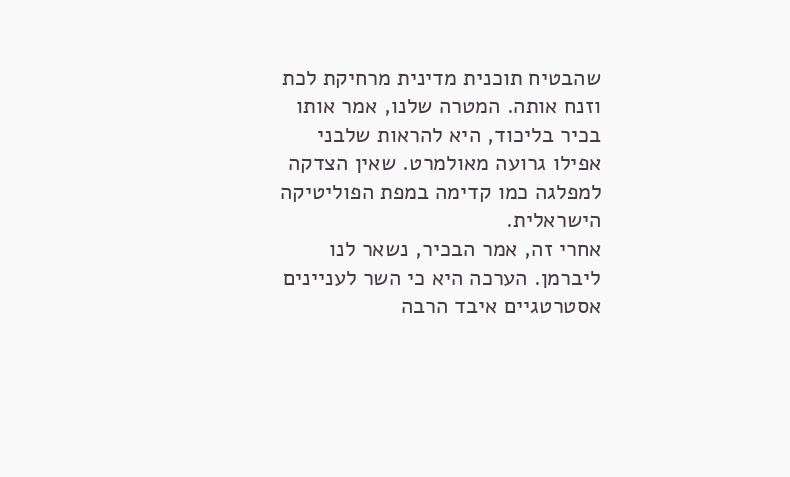שהבטיח תוכנית מדינית מרחיקת לכת וזנח אותה. המטרה שלנו, אמר אותו בכיר בליכוד, היא להראות שלבני אפילו גרועה מאולמרט. שאין הצדקה למפלגה כמו קדימה במפת הפוליטיקה הישראלית.
אחרי זה, אמר הבכיר, נשאר לנו ליברמן. הערכה היא כי השר לעניינים אסטרטגיים איבד הרבה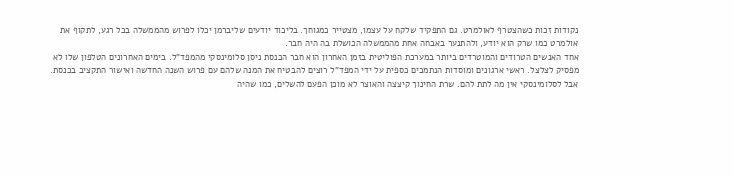נקודות זכות כשהצטרף לאולמרט. גם התפקיד שלקח על עצמו, מצטייר כמגוחך. בליכוד יודעים שליברמן יכלו לפרוש מהממשלה בכל רגע, לתקוף את אולמרט כמו שרק הוא יודע, ולהתנער באבחה אחת מהממשלה הכושלת בה היה חבר.
אחד האנשים הטרודים והמוטרדים ביותר במערכת הפוליטית בזמן האחרון הוא חבר הכנסת ניסן סלומינסקי מהמפד"ל. בימים האחרונים הטלפון שלו לא מפסיק לצלצל. ראשי ארגונים ומוסדות הנתמכים כספית על ידי המפד"ל רוצים להבטיח את המנה שלהם עם פרוש השנה החדשה ואישור התקציב בכנסת. אבל לסלומינסקי אין מה לתת להם. שרת החינוך קיצצה והאוצר לא מוכן הפעם להשלים, כמו שהיה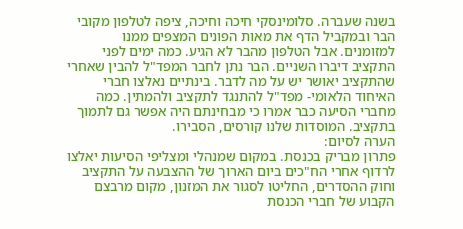בשנה שעברה. סלומינסקי חיכה וחיכה, ציפה לטלפון מקובי הבר ובמקביל הדף את מאות הפונים המצפים ממנו למזומנים. אבל הטלפון מהבר לא הגיע. כמה ימים לפני התקציב דיברו השניים. הבר נתן לחבר המפד"ל להבין שאחרי שהתקציב יאושר יש על מה לדבר. בינתיים נאלצו חברי האיחוד הלאומי- מפד"ל להתנגד לתקציב ולהמתין. כמה מחברי הסיעה כבר אמרו כי מבחינתם היה אפשר גם לתמוך בתקציב. המוסדות שלנו קורסים, הסבירו.
הערה לסיום:
פתרון מבריק בכנסת. במקום שמנהלי ומצליפי הסיעות יאלצו לרדוף אחרי הח"כים ביום הארוך של ההצבעה על התקציב וחוק ההסדרים, החליטו לסגור את המזנון, מקום מרבצם הקבוע של חברי הכנסת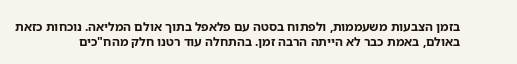בזמן הצבעות משעממות, ולפתוח בסטה עם פלאפל בתוך אולם המליאה. נוכחות כזאת באולם, באמת כבר לא הייתה הרבה זמן. בהתחלה עוד רטנו חלק מהח"כים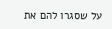על שסגרו להם את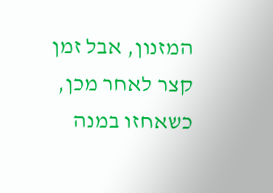המזנון, אבל זמן קצר לאחר מכן, כשאחזו במנה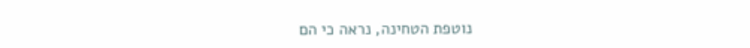נוטפת הטחינה, נראה כי הם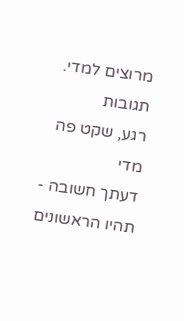מרוצים למדי.
תגובות
רגע, שקט פה מדי
דעתך חשובה - תהיו הראשונים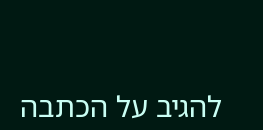להגיב על הכתבה